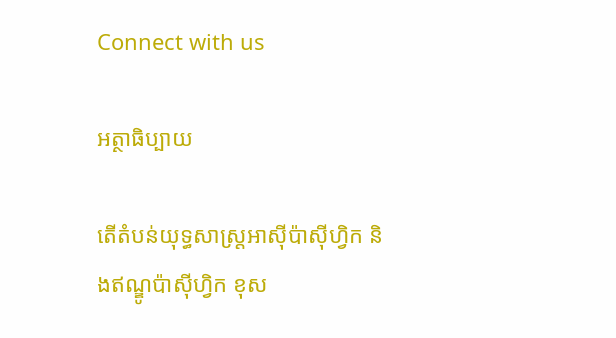Connect with us

អត្ថាធិប្បាយ

តើតំបន់យុទ្ធសាស្រ្តអាស៊ីប៉ាស៊ីហ្វិក និងឥណ្ឌូប៉ាស៊ីហ្វិក ខុស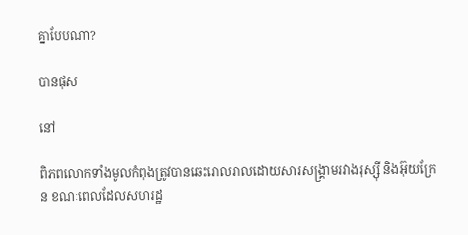គ្នាបែបណា?

បានផុស

នៅ

ពិភពលោកទាំងមូលកំពុងត្រូវបានឆេះរោលរាលដោយសារសង្គ្រាមរវាងរុស្ស៊ី និងអ៊ុយក្រែន ខណៈពេលដែលសហរដ្ឋ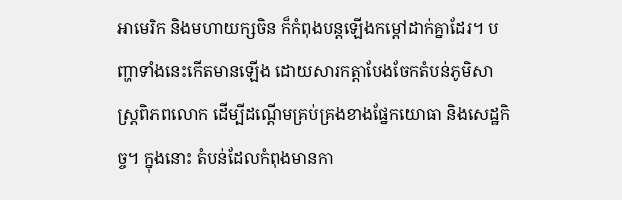អាមេរិក និងមហាយក្សចិន ក៏កំពុងបន្តឡើងកម្តៅដាក់គ្នាដែរ។ បញ្ហាទាំងនេះកើតមានឡើង ដោយសារកត្តាបែងចែកតំបន់ភូមិសាស្ត្រពិភពលោក ដើម្បីដណ្ដើមគ្រប់គ្រងខាងផ្នែកយោធា និងសេដ្ឋកិច្ច។ ក្នុងនោះ តំបន់ដែលកំពុងមានកា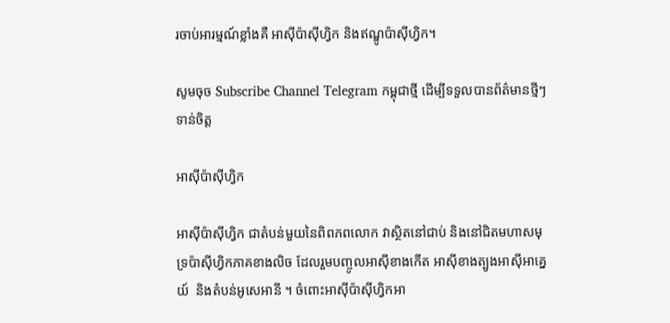រចាប់អារម្មណ៍ខ្លាំងគឺ អាស៊ីប៉ាស៊ីហ្វិក និងឥណ្ឌូប៉ាស៊ីហ្វិក។

សូមចុច Subscribe Channel Telegram កម្ពុជាថ្មី ដើម្បីទទួលបានព័ត៌មានថ្មីៗទាន់ចិត្ត

អាស៊ីប៉ាស៊ីហ្វិក

អាស៊ីប៉ាស៊ីហ្វិក ជាតំបន់មួយនៃពិពភពលោក វាស្ថិតនៅជាប់ និងនៅជិតមហាសមុទ្រប៉ាស៊ីហ្វិកភាគខាងលិច ដែលរួមបញ្ចូលអាស៊ីខាងកើត អាស៊ីខាងត្បូងអាស៊ីអាគ្នេយ៍  និងតំបន់អូសេអានី ។ ចំពោះអាស៊ីប៉ាស៊ីហ្វិកអា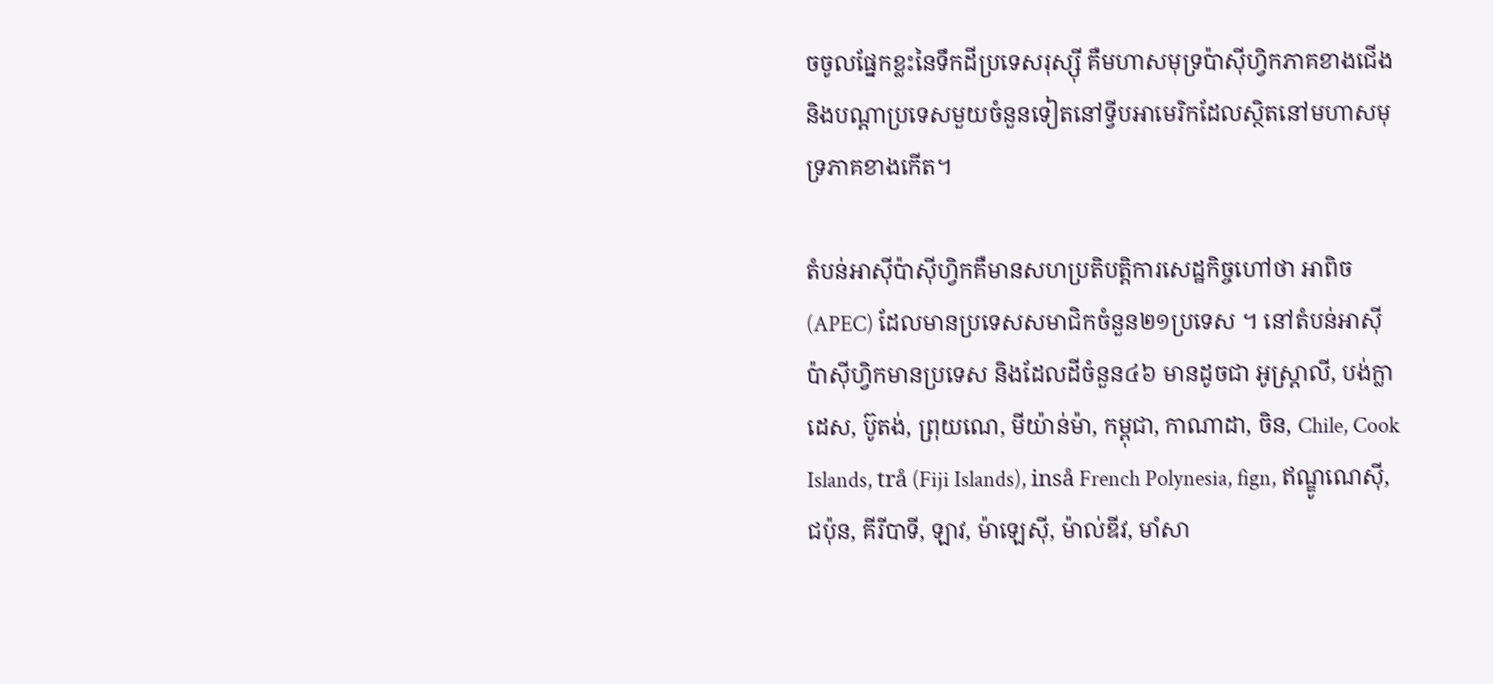ចចូលផ្នែកខ្លះនៃទឹកដីប្រទេសរុស្ស៊ី គឺមហាសមុទ្រប៉ាស៊ីហ្វិកភាគខាងជើង និងបណ្ដាប្រទេសមួយចំនួនទៀតនៅទ្វីបអាមេរិកដែលស្ថិតនៅមហាសមុទ្រភាគខាងកើត។

តំបន់អាស៊ីប៉ាស៊ីហ្វិកគឺមានសហប្រតិបត្តិការសេដ្ឋកិច្ចហៅថា អាពិច (APEC) ដែលមានប្រទេសសមាជិកចំនួន២១ប្រទេស ។ នៅតំបន់អាស៊ីប៉ាស៊ីហ្វិកមានប្រទេស និងដែលដីចំនួន៤៦ មានដូចជា អូស្ត្រាលី, បង់ក្លាដេស, ប៊ូតង់, ព្រុយណេ, មីយ៉ាន់ម៉ា, កម្ពុជា, កាណាដា, ចិន, Chile, Cook Islands, trå (Fiji Islands), inså French Polynesia, fign, ឥណ្ឌូណេស៊ី, ជប៉ុន, គីរីបាទី, ឡាវ, ម៉ាឡេស៊ី, ម៉ាល់ឌីវ, មាំសា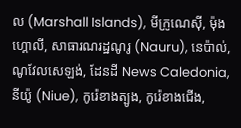ល (Marshall Islands), មីក្រូណេស៊ី, ម៉ុងហ្គោលី, សាធារណរដ្ឋណូរូ (Nauru), នេប៉ាល់, ណូវែលសេឡង់, ដែនដី News Caledonia, នីយ៉ូ (Niue), កូរ៉េខាងត្បូង, កូរ៉េខាងជើង,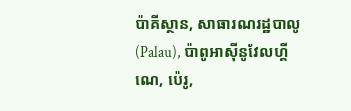ប៉ាគីស្ថាន, សាធារណរដ្ឋបាលូ (Palau), ប៉ាពូអាស៊ីនូវែលហ្គីណេ, ប៉េរូ,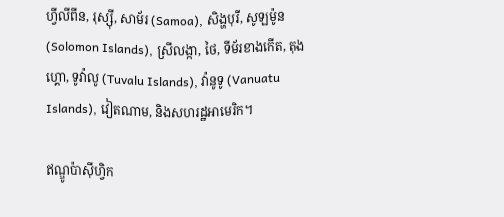ហ្វីលីពីន, រុស្ស៊ី, សាម័រ (Samoa), សិង្ហបុរី, សូឡម៉ូន (Solomon Islands), ស្រីលង្កា, ថៃ, ទីម័រខាងកើត, តុងហ្គោ, ទូវ៉ាលូ (Tuvalu Islands), វ៉ានូទូ (Vanuatu Islands), វៀតណាម, និងសហរដ្ឋអាមេរិក។

ឥណ្ឌូប៉ាស៊ីហ្វិក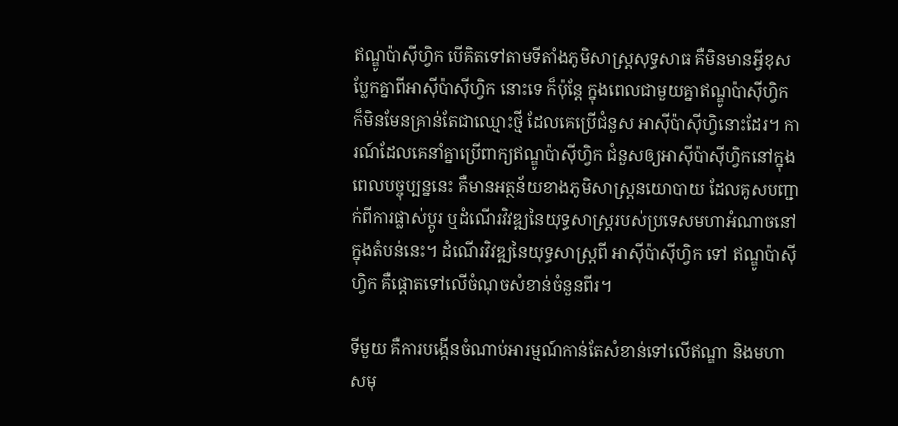ឥណ្ឌូប៉ាស៊ីហ្វិក បើគិតទៅតាមទីតាំងភូមិសាស្រ្តសុទ្ធសាធ គឺមិនមានអ្វីខុសប្លែកគ្នាពីអាស៊ីប៉ាស៊ីហ្វិក នោះទេ ក៏ប៉ុន្តែ ក្នុងពេលជាមួយគ្នាឥណ្ឌូប៉ាស៊ីហ្វិក ក៏មិនមែនគ្រាន់តែជាឈ្មោះថ្មី ដែលគេប្រើជំនួស អាស៊ីប៉ាស៊ីហ្វិនោះដែរ។ ការណ៍ដែលគេនាំគ្នាប្រើពាក្យឥណ្ឌូប៉ាស៊ីហ្វិក ជំនួសឲ្យអាស៊ីប៉ាស៊ីហ្វិកនៅក្នុងពេលបច្ចុប្បន្ននេះ គឺមានអត្ថន័យខាងភូមិសាស្រ្តនយោបាយ ដែលគូសបញ្ជាក់ពីការផ្លាស់ប្តូរ ឬដំណើរវិវឌ្ឍនៃយុទ្ធសាស្រ្តរបស់ប្រទេសមហាអំណាចនៅក្នុងតំបន់នេះ។ ដំណើរវិវឌ្ឍនៃយុទ្ធសាស្រ្តពី អាស៊ីប៉ាស៊ីហ្វិក ទៅ ឥណ្ឌូប៉ាស៊ីហ្វិក គឺផ្តោតទៅលើចំណុចសំខាន់ចំនួនពីរ។

ទីមួយ គឺការបង្កើនចំណាប់អារម្មណ៍កាន់តែសំខាន់ទៅលើឥណ្ឌា និងមហាសមុ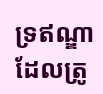ទ្រឥណ្ឌា ដែលត្រូ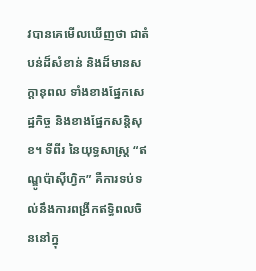វបានគេមើលឃើញថា ជាតំបន់ដ៏សំខាន់ និងដ៏មានសក្តានុពល ទាំងខាងផ្នែកសេដ្ឋកិច្ច និងខាងផ្នែកសន្តិសុខ។ ទីពីរ នៃយុទ្ធសាស្រ្ត “ឥណ្ឌូប៉ាស៊ីហ្វិក” គឺការទប់ទល់នឹងការពង្រីកឥទ្ធិពលចិននៅក្នុ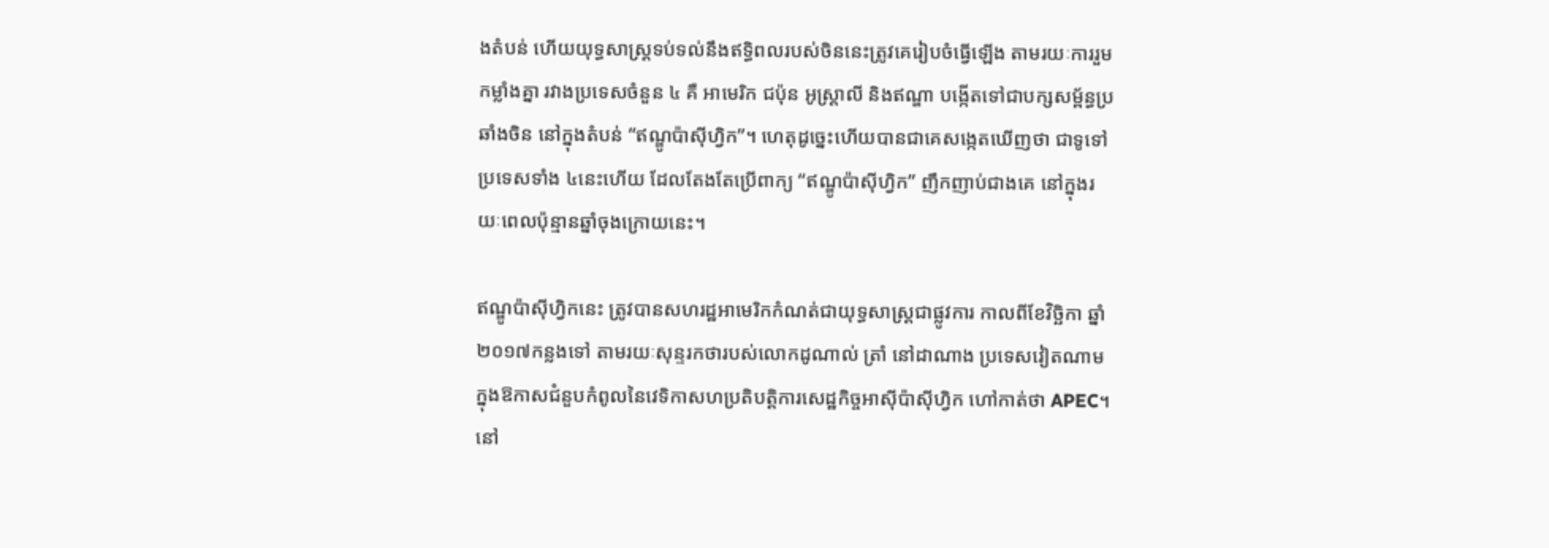ងតំបន់ ហើយយុទ្ធសាស្រ្តទប់ទល់នឹងឥទ្ធិពលរបស់ចិននេះត្រូវគេរៀបចំធ្វើឡើង តាមរយៈការរួមកម្លាំងគ្នា រវាងប្រទេសចំនួន ៤ គឺ អាមេរិក ជប៉ុន អូស្រ្តាលី និងឥណ្ឌា បង្កើតទៅជាបក្សសម្ព័ន្ធប្រឆាំងចិន នៅក្នុងតំបន់ “ឥណ្ឌូប៉ាស៊ីហ្វិក”។ ហេតុដូច្នេះហើយបានជាគេសង្កេតឃើញថា ជាទូទៅ ប្រទេសទាំង ៤នេះហើយ ដែលតែងតែប្រើពាក្យ “ឥណ្ឌូប៉ាស៊ីហ្វិក” ញឹកញាប់ជាងគេ នៅក្នុងរយៈពេលប៉ុន្មានឆ្នាំចុងក្រោយនេះ។

ឥណ្ឌូប៉ាស៊ីហ្វិកនេះ ត្រូវបានសហរដ្ឋអាមេរិកកំណត់ជាយុទ្ធសាស្រ្តជាផ្លូវការ កាលពីខែវិច្ឆិកា ឆ្នាំ២០១៧កន្លងទៅ តាមរយៈសុន្ទរកថារបស់លោកដូណាល់ ត្រាំ នៅដាណាង ប្រទេសវៀតណាម ក្នុងឱកាសជំនួបកំពូលនៃវេទិកាសហប្រតិបត្តិការសេដ្ឋកិច្ចអាស៊ីប៉ាស៊ីហ្វិក ហៅកាត់ថា APEC។ នៅ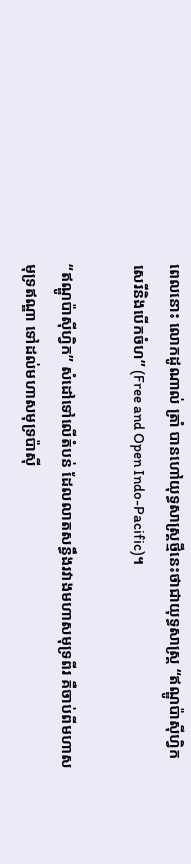ពេលនោះ លោកដូណាល់ ត្រាំ បានហៅយុទ្ធសាស្រ្តថ្មីនេះថាជាយុទ្ធសាស្រ្ត “ឥណ្ឌូប៉ាស៊ីហ្វិកសេរីនិងបើកចំហ” (Free and Open Indo-Pacific)។

“ឥណ្ឌូប៉ាស៊ីហ្វិក” សំដៅទៅលើតំបន់ ដែលលាតសន្ធឹងរវាងមហាសមុទ្រពីរ គឺចាប់ពីមហាសមុទ្រឥណ្ឌា ទៅដល់មហាសមុទ្រប៉ាស៊ី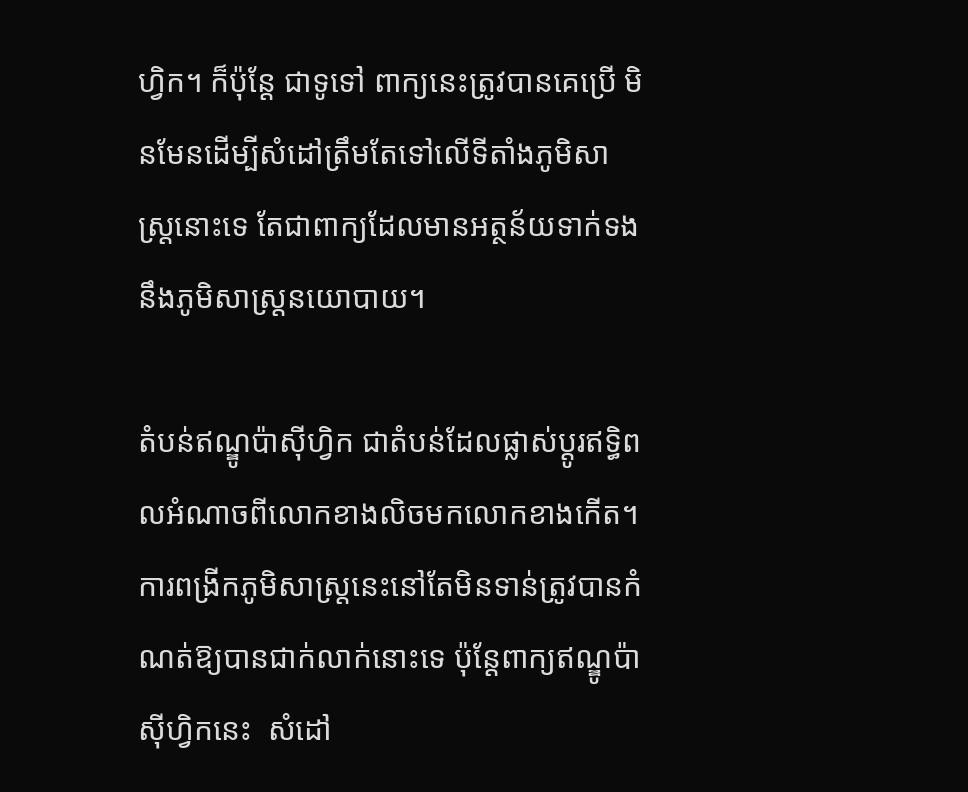ហ្វិក។ ក៏ប៉ុន្តែ ជាទូទៅ ពាក្យនេះត្រូវបានគេប្រើ មិនមែនដើម្បីសំដៅត្រឹមតែទៅលើទីតាំងភូមិសាស្ត្រនោះទេ តែជាពាក្យដែលមានអត្ថន័យទាក់ទងនឹងភូមិសាស្រ្តនយោបាយ។

តំបន់ឥណ្ឌូប៉ាស៊ីហ្វិក ជាតំបន់ដែលផ្លាស់ប្ដូរឥទ្ធិពលអំណាចពីលោកខាងលិចមកលោកខាងកើត។ ការពង្រីកភូមិសាស្ត្រនេះនៅតែមិនទាន់ត្រូវបានកំណត់ឱ្យបានជាក់លាក់នោះទេ ប៉ុន្ដែពាក្យឥណ្ឌូប៉ាស៊ីហ្វិកនេះ  សំដៅ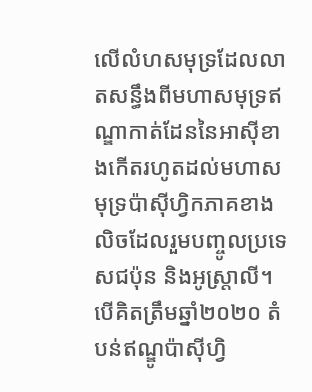លើលំហសមុទ្រដែលលាតសន្ធឹងពីមហាសមុទ្រឥណ្ឌាកាត់ដែននៃអាស៊ីខាងកើតរហូតដល់មហាសមុទ្រប៉ាស៊ីហ្វិកភាគខាងលិចដែលរួមបញ្ចូលប្រទេសជប៉ុន និងអូស្ត្រាលី។ បើគិតត្រឹមឆ្នាំ២០២០ តំបន់ឥណ្ឌូប៉ាស៊ីហ្វិ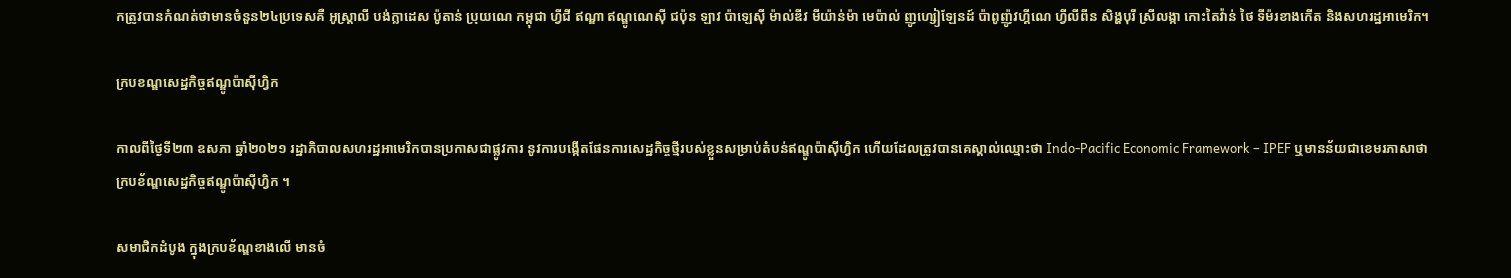កត្រូវបានកំណត់ថាមានចំនួន២៤ប្រទេសគឺ អូស្ត្រាលី បង់ក្លាដេស ប៉ូតាន់ ប្រុយណេ កម្ពុជា ហ្វីជី ឥណ្ឌា ឥណ្ឌូណេស៊ី ជប៉ុន ឡាវ ប៉ាឡេស៊ី ម៉ាល់ឌីវ មីយ៉ាន់ម៉ា មេប៉ាល់ ញូហ្សៀឡែនដ៍ ប៉ាពូញ៉ូវហ្គីណេ ហ្វីលីពីន សិង្ហបុរី ស្រីលង្កា កោះតៃវ៉ាន់ ថៃ ទីម៉រខាងកើត និងសហរដ្ឋអាមេរិក។

ក្របខណ្ឌសេដ្ឋកិច្ចឥណ្ឌូប៉ាស៊ីហ្វិក

កាលពីថ្ងៃទី២៣ ឧសភា ឆ្នាំ២០២១ រដ្ឋាភិបាលសហរដ្ឋអាមេរិកបានប្រកាសជាផ្លូវការ នូវការបង្កើតផែនការសេដ្ឋកិច្ចថ្មីរបស់ខ្លួនសម្រាប់តំបន់ឥណ្ឌូប៉ាស៊ីហ្វិក ហើយដែលត្រូវបានគេស្គាល់ឈ្មោះថា Indo-Pacific Economic Framework – IPEF ឬមានន័យជាខេមរភាសាថា ក្របខ័ណ្ឌសេដ្ឋកិច្ចឥណ្ឌូប៉ាស៊ីហ្វិក ។

សមាជិកដំបូង ក្នុងក្របខ័ណ្ឌខាងលើ មានចំ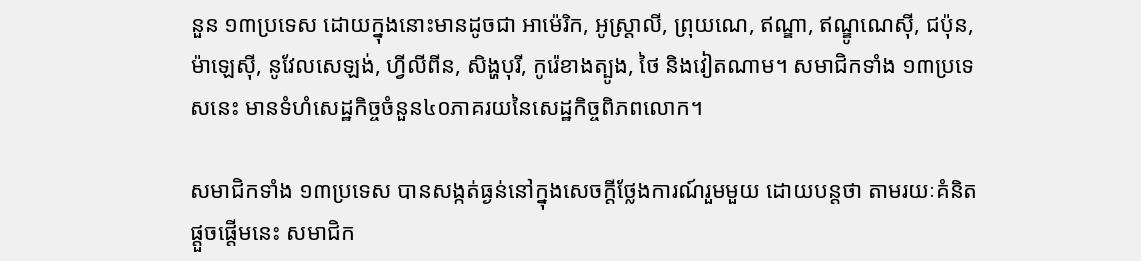នួន ១៣ប្រទេស ដោយក្នុងនោះមានដូចជា អាម៉េរិក, អូស្រ្តាលី, ព្រុយណេ, ឥណ្ឌា, ឥណ្ឌូណេស៊ី, ជប៉ុន, ម៉ាឡេស៊ី, នូវែលសេឡង់, ហ្វីលីពីន, សិង្ហបុរី, កូរ៉េខាងត្បូង, ថៃ និងវៀតណាម។ សមាជិកទាំង ១៣ប្រទេសនេះ មានទំហំសេដ្ឋកិច្ចចំនួន៤០ភាគរយនៃសេដ្ឋកិច្ចពិភពលោក។

សមាជិកទាំង ១៣ប្រទេស បានសង្កត់ធ្ងន់នៅក្នុងសេចក្ដីថ្លែងការណ៍រួមមួយ ដោយបន្តថា តាមរយៈគំនិតផ្តួចផ្តើមនេះ សមាជិក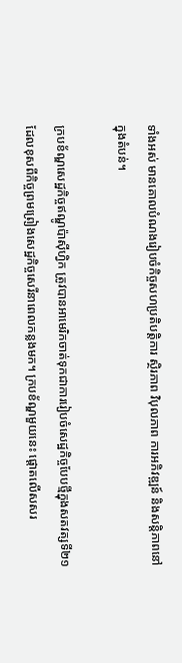ទាំងអស់ មានគោលបំណងរៀបចំកិច្ចសហប្រតិបត្តិការ ស្ថិរភាព វិបុលភាព ការអភិវឌ្ឍន៍ និងសន្តិភាពនៅក្នុងតំបន់។

ក្របខ័ណ្ឌសេដ្ឋកិច្ចឥណ្ឌូប៉ាស៊ីហ្វិក ត្រូវបានអាមេរិកចាត់ទុកជាការរៀបចំសេដ្ឋកិច្ចបែបថ្មីក្នុងសតវត្សទី២១ ដែលខុសពីកិច្ចព្រមព្រៀងសេដ្ឋកិច្ចសេរីនាពេលកន្លងមក។ ក្របខ័ណ្ឌមួយនេះ ផ្ដោតលើសសរ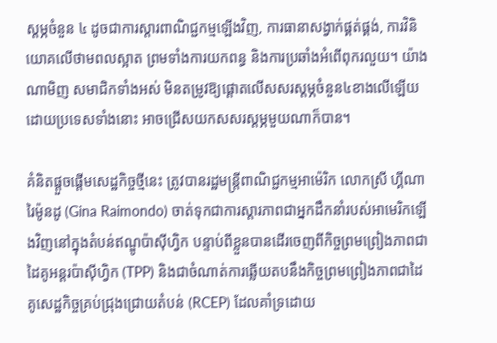ស្ដម្ភចំនួន ៤ ដូចជាការស្តារពាណិជ្ជកម្មឡើងវិញ, ការធានាសង្វាក់ផ្គត់ផ្គង់, ការវិនិយោគលើថាមពលស្អាត ព្រមទាំងការយកពន្ធ និងការប្រឆាំងអំពើពុករលួយ។ យ៉ាងណាមិញ សមាជិកទាំងអស់ មិនតម្រូវឱ្យផ្តោតលើសសរស្តម្ភចំនួន៤ខាងលើឡើយ ដោយប្រទេសទាំងនោះ អាចជ្រើសយកសសរស្ដម្ភមួយណាក៏បាន។

គំនិតផ្ដួចផ្ដើមសេដ្ឋកិច្ចថ្មីនេះ ត្រូវបានរដ្ឋមន្ត្រីពាណិជ្ជកម្មអាម៉េរិក លោកស្រី ហ្គីណា រៃម៉ូនដូ (Gina Raimondo) ចាត់ទុកជាការស្ដារភាពជាអ្នកដឹកនាំរបស់អាមេរិកឡើងវិញនៅក្នុងតំបន់ឥណ្ឌូប៉ាស៊ីហ្វិក បន្ទាប់ពីខ្លួនបានដើរចេញពីកិច្ចព្រមព្រៀងភាពជាដៃគូអន្តរប៉ាស៊ីហ្វិក (TPP) និងជាចំណាត់ការឆ្លើយតបនឹងកិច្ចព្រមព្រៀងភាពជាដៃគូសេដ្ឋកិច្ចគ្រប់ជ្រុងជ្រោយតំបន់ (RCEP) ដែលគាំទ្រដោយ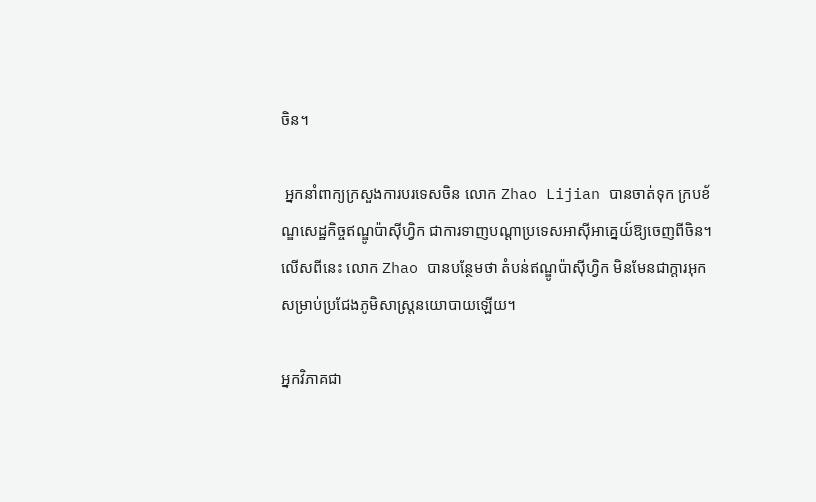ចិន។

 អ្នកនាំពាក្យក្រសួងការបរទេសចិន លោក Zhao Lijian បានចាត់ទុក ក្របខ័ណ្ឌសេដ្ឋកិច្ចឥណ្ឌូប៉ាស៊ីហ្វិក ជាការទាញបណ្ដាប្រទេសអាស៊ីអាគ្នេយ៍ឱ្យចេញពីចិន។ លើសពីនេះ លោក Zhao បានបន្ថែមថា តំបន់ឥណ្ឌូប៉ាស៊ីហ្វិក មិនមែនជាក្ដារអុកសម្រាប់ប្រជែងភូមិសាស្ត្រនយោបាយឡើយ។

អ្នកវិភាគជា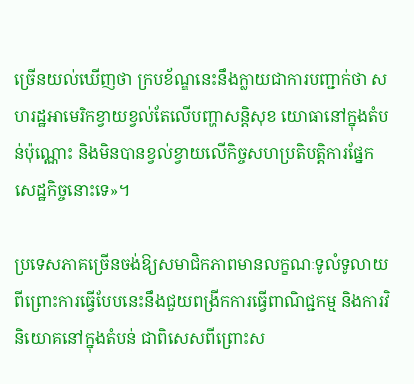ច្រើនយល់ឃើញថា ក្របខ័ណ្ឌនេះនឹងក្លាយជាការបញ្ជាក់ថា សហរដ្ឋអាមេរិកខ្វាយខ្វល់តែលើបញ្ហាសន្តិសុខ យោធានៅក្នុងតំបន់ប៉ុណ្ណោះ និងមិនបានខ្វល់ខ្វាយលើកិច្ចសហប្រតិបត្តិការផ្នែកសេដ្ឋកិច្ចនោះទេ»។

ប្រទេសភាគច្រើនចង់ឱ្យសមាជិកភាពមានលក្ខណៈទូលំទូលាយ ពីព្រោះការធ្វើបែបនេះនឹងជួយពង្រីកការធ្វើពាណិជ្ជកម្ម និងការវិនិយោគនៅក្នុងតំបន់ ជាពិសេសពីព្រោះស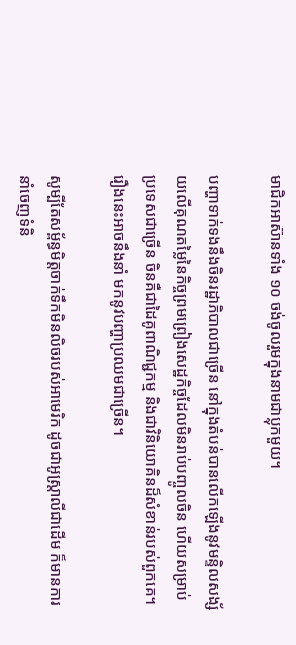មាជិកអាស៊ានទាំង ១០ ចង់ចូលរួមក្នុងនាមជាប្លុកមួយ។

បញ្ហាទាក់ទងនឹងចិនរដ្ឋាភិបាលជាច្រើន នៅក្នុងតំបន់បានលើកឡើងនូវមន្ទិលសង្ស័យលើគុណតម្លៃនៃកិច្ចព្រមព្រៀងសេដ្ឋកិច្ចដែលមិនរាប់បញ្ចូលចិន ហើយសម្រាប់ប្រទេសជាច្រើន ចិនគឺជាដៃគូពាណិជ្ជកម្ម និងជាវិនិយោគិនដ៏សំខាន់របស់ពួកគេ។ រឿងនេះអាចនឹងនាំ មកនូវបញ្ហាប្រឈមជាច្រើន។

សូម្បីតែសម្ព័ន្ធមិត្តចាក់ទឹកមិនលិចរបស់អាមេរិក ដូចជាអូស្ត្រាលីជាដើម ក៏មានការនាំចេញទំនិ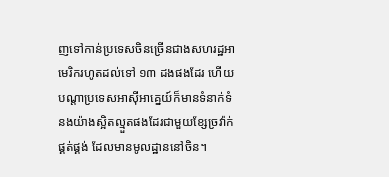ញទៅកាន់ប្រទេសចិនច្រើនជាងសហរដ្ឋអាមេរិករហូតដល់ទៅ ១៣ ដងផងដែរ ហើយបណ្តាប្រទេសអាស៊ីអាគ្នេយ៍ក៏មានទំនាក់ទំនងយ៉ាងស្អិតល្មួតផងដែរជាមួយខ្សែច្រវ៉ាក់ផ្គត់ផ្គង់ ដែលមានមូលដ្ឋាននៅចិន។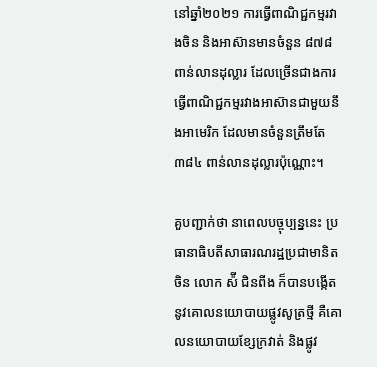នៅឆ្នាំ២០២១ ការធ្វើពាណិជ្ជកម្មរវាងចិន និងអាស៊ានមានចំនួន ៨៧៨ ពាន់លានដុល្លារ ដែលច្រើនជាងការធ្វើពាណិជ្ជកម្មរវាងអាស៊ានជាមួយនឹងអាមេរិក ដែលមានចំនួនត្រឹមតែ ៣៨៤ ពាន់លានដុល្លារប៉ុណ្ណោះ។

គួបញ្ជាក់ថា នាពេលបច្ចុប្បន្ននេះ ប្រធានាធិបតីសាធារណរដ្ឋប្រជាមានិតចិន លោក ស៉ី ជិនពីង ក៏បានបង្កើតនូវគោលនយោបាយផ្លូវសូត្រថ្មី គឺគោលនយោបាយខ្សែក្រវាត់ និងផ្លូវ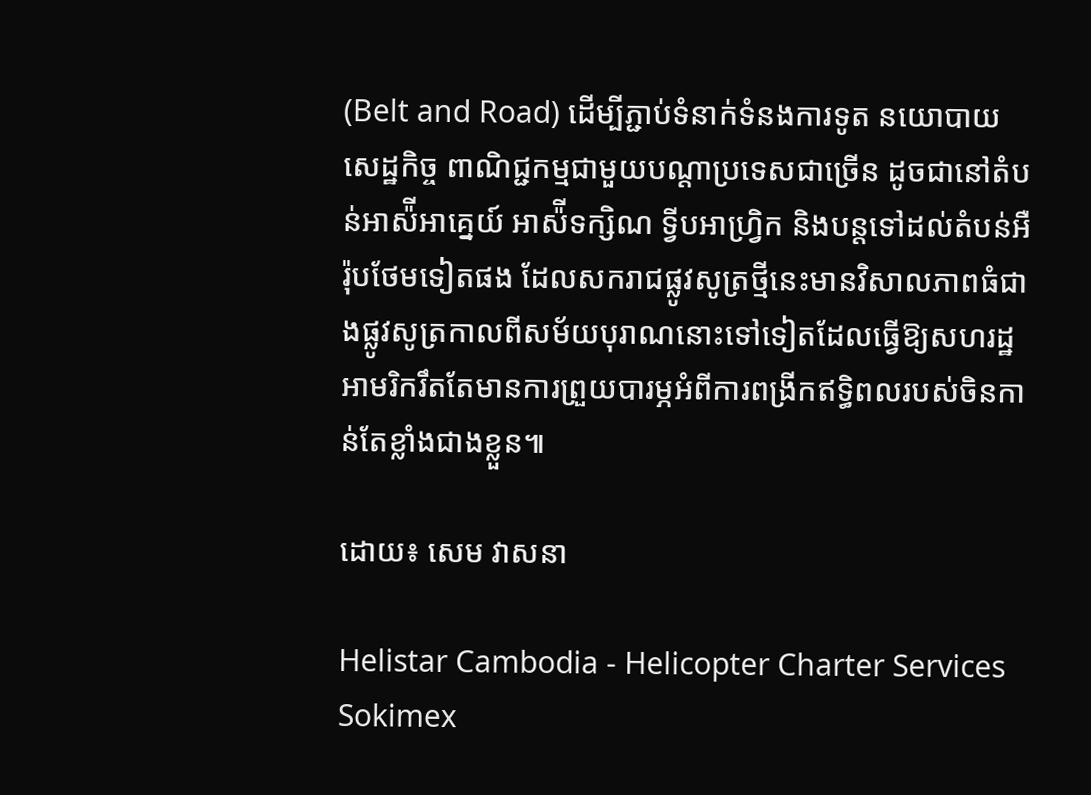(Belt and Road) ដើម្បីភ្ជាប់ទំនាក់ទំនងការទូត នយោបាយ សេដ្ឋកិច្ច ពាណិជ្ជកម្មជាមួយបណ្ដាប្រទេសជាច្រើន ដូចជានៅតំបន់អាស៉ីអាគ្នេយ៍ អាស៉ីទក្សិណ ទ្វីបអាហ្វ្រិក និងបន្តទៅដល់តំបន់អឺរ៉ុបថែមទៀតផង ដែលសករាជផ្លូវសូត្រថ្មីនេះមានវិសាលភាពធំជាងផ្លូវសូត្រកាលពីសម័យបុរាណនោះទៅទៀតដែលធ្វើឱ្យសហរដ្ឋអាមរិករឹតតែមានការព្រួយបារម្ភអំពីការពង្រីកឥទ្ធិពលរបស់ចិនកាន់តែខ្លាំងជាងខ្លួន៕

ដោយ៖ សេម វាសនា

Helistar Cambodia - Helicopter Charter Services
Sokimex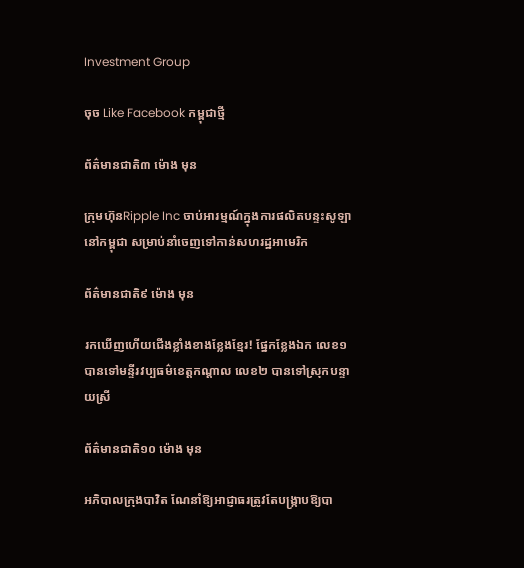Investment Group

ចុច Like Facebook កម្ពុជាថ្មី

ព័ត៌មានជាតិ៣ ម៉ោង មុន

ក្រុមហ៊ុនRipple Inc ចាប់អារម្មណ៍ក្នុងការផលិតបន្ទះសូឡានៅកម្ពុជា សម្រាប់នាំចេញទៅកាន់សហរដ្ឋអាមេរិក

ព័ត៌មានជាតិ៩ ម៉ោង មុន

រកឃើញហើយជើងខ្លាំងខាងខ្លែងខ្មែរ! ផ្នែកខ្លែងឯក លេខ១បានទៅមន្ទីរវប្បធម៌ខេត្តកណ្តាល លេខ២ បានទៅស្រុកបន្ទាយស្រី

ព័ត៌មានជាតិ១០ ម៉ោង មុន

អភិបាលក្រុងបាវិត ណែនាំឱ្យអាជ្ញាធរត្រូវតែបង្ក្រាបឱ្យបា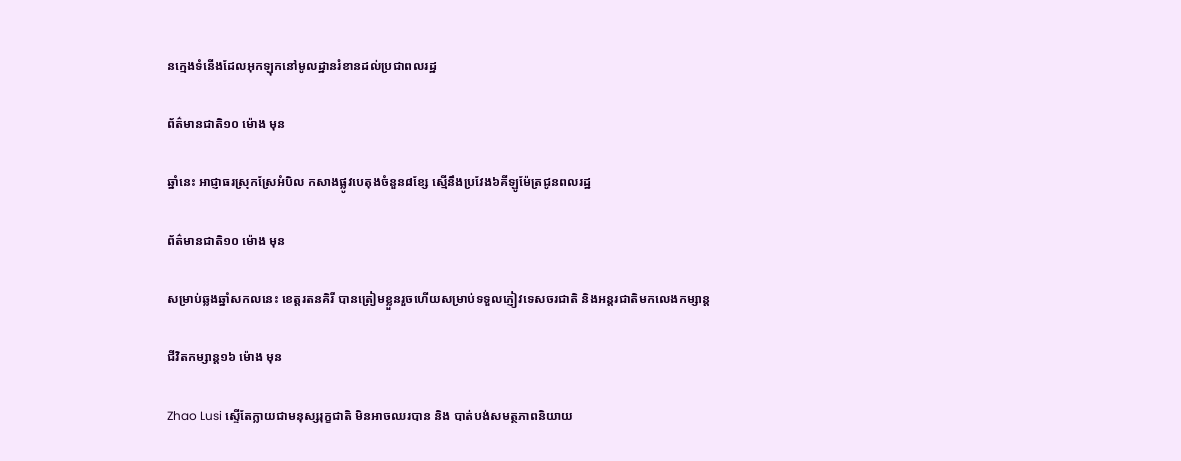នក្មេងទំនើងដែលអុកឡុកនៅមូលដ្ឋានរំខានដល់ប្រជាពលរដ្ឋ

ព័ត៌មានជាតិ១០ ម៉ោង មុន

ឆ្នាំនេះ អាជ្ញាធរស្រុកស្រែអំបិល កសាងផ្លូវបេតុងចំនួន៨ខ្សែ ស្មើនឹងប្រវែង៦គីឡូម៉ែត្រជូនពលរដ្ឋ

ព័ត៌មានជាតិ១០ ម៉ោង មុន

សម្រាប់ឆ្លងឆ្នាំសកលនេះ ខេត្តរតនគិរី បានត្រៀមខ្លួនរួចហើយសម្រាប់ទទួលភ្ញៀវទេសចរជាតិ និងអន្តរជាតិមកលេងកម្សាន្ត

ជីវិតកម្សាន្ដ១៦ ម៉ោង មុន

Zhao Lusi ស្ទើតែក្លាយជាមនុស្សរុក្ខជាតិ មិនអាចឈរបាន និង បាត់បង់សមត្ថភាពនិយាយ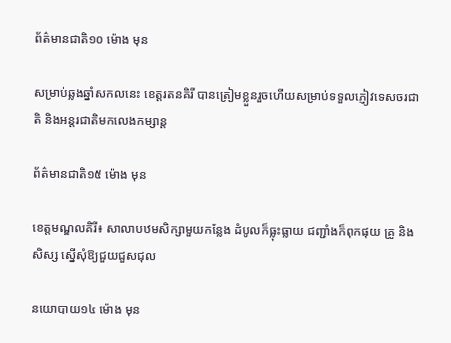ព័ត៌មានជាតិ១០ ម៉ោង មុន

សម្រាប់ឆ្លងឆ្នាំសកលនេះ ខេត្តរតនគិរី បានត្រៀមខ្លួនរួចហើយសម្រាប់ទទួលភ្ញៀវទេសចរជាតិ និងអន្តរជាតិមកលេងកម្សាន្ត

ព័ត៌មានជាតិ១៥ ម៉ោង មុន

ខេត្តមណ្ឌលគិរី៖ សាលាបឋមសិក្សាមួយកន្លែង ដំបូលក៏ធ្លុះធ្លាយ ជញ្ជាំងក៏ពុកផុយ គ្រូ និងសិស្ស ស្នើសុំឱ្យជួយជួសជុល

នយោបាយ១៤ ម៉ោង មុន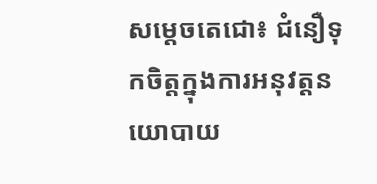សម្តេចតេជោ៖ ជំនឿទុកចិត្តក្នុងការអនុវត្តនយោបាយ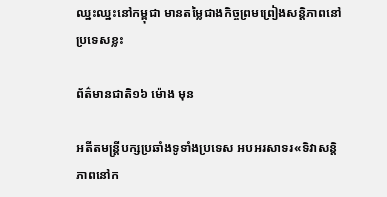ឈ្នះឈ្នះនៅកម្ពុជា មានតម្លៃជាងកិច្ចព្រមព្រៀងសន្តិភាពនៅប្រទេសខ្លះ

ព័ត៌មានជាតិ១៦ ម៉ោង មុន

អតីតមន្ត្រីបក្សប្រឆាំងទូទាំងប្រទេស អបអរសាទរ«ទិវាសន្តិភាពនៅក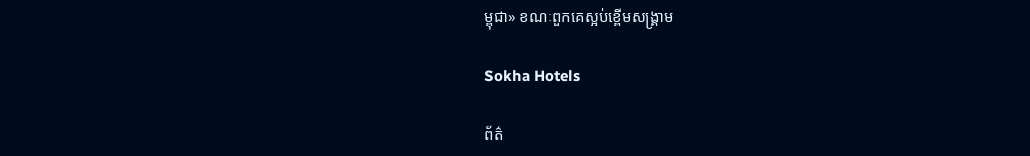ម្ពុជា» ខណៈពួកគេស្អប់ខ្ពើមសង្រ្គាម

Sokha Hotels

ព័ត៌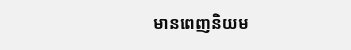មានពេញនិយម